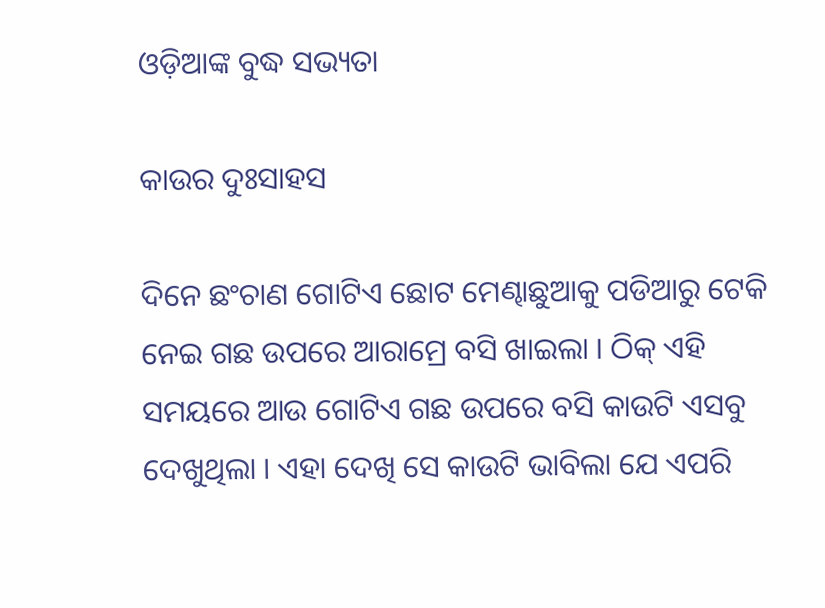ଓଡ଼ିଆଙ୍କ ବୁଦ୍ଧ ସଭ୍ୟତା

କାଉର ଦୁଃସାହସ

ଦିନେ ଛଂଚାଣ ଗୋଟିଏ ଛୋଟ ମେଣ୍ଢାଛୁଆକୁ ପଡିଆରୁ ଟେକି ନେଇ ଗଛ ଉପରେ ଆରାମ୍ରେ ବସି ଖାଇଲା । ଠିକ୍ ଏହି ସମୟରେ ଆଉ ଗୋଟିଏ ଗଛ ଉପରେ ବସି କାଉଟି ଏସବୁ ଦେଖୁଥିଲା । ଏହା ଦେଖି ସେ କାଉଟି ଭାବିଲା ଯେ ଏପରି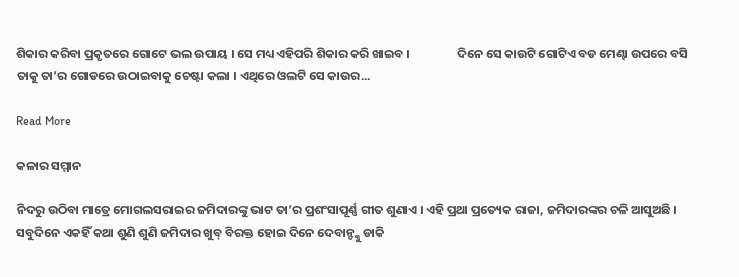ଶିକାର କରିବା ପ୍ରକୃତରେ ଗୋଟେ ଭଲ ଉପାୟ । ସେ ମଧ୍ୟ ଏହିପରି ଶିକାର କରି ଖାଇବ ।                 ଦିନେ ସେ କାଉଟି ଗୋଟିଏ ବଡ ମେଣ୍ଢା ଉପରେ ବସି ତାକୁ ତା’ର ଗୋଡରେ ଉଠାଇବାକୁ ଚେଷ୍ଟା କଲା । ଏଥିରେ ଓଲଟି ସେ କାଉର...

Read More

କଳାର ସମ୍ମାନ

ନିଦରୁ ଉଠିବା ମାତ୍ରେ ମୋଗଲସରାଇର ଜମିଦାରଙ୍କୁ ଭାଟ ତା’ର ପ୍ରଶଂସାପୂର୍ଣ୍ଣ ଗୀତ ଶୁଣାଏ । ଏହି ପ୍ରଥା ପ୍ରତ୍ୟେକ ରାଜା, ଜମିଦାରଙ୍କର ଚଳି ଆସୁଅଛି । ସବୁଦିନେ ଏକହିଁ କଥା ଶୁଣି ଶୁଣି ଜମିଦାର ଖୁବ୍ ବିରକ୍ତ ହୋଇ ଦିନେ ଦେବାନ୍ଙ୍କୁ ଡାକି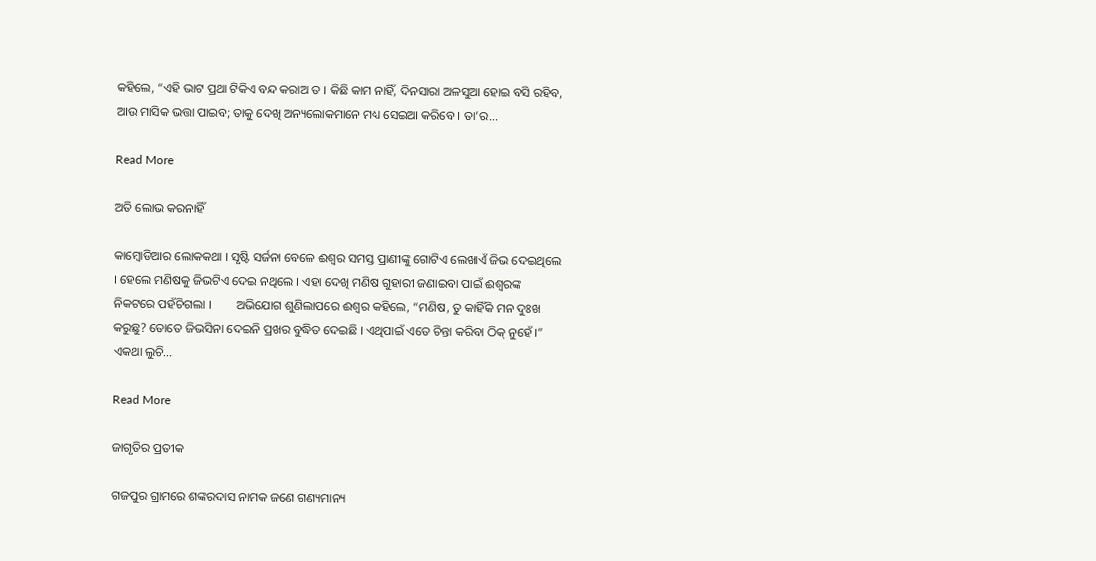କହିଲେ, “ଏହି ଭାଟ ପ୍ରଥା ଟିକିଏ ବନ୍ଦ କରାଅ ତ । କିଛି କାମ ନାହିଁ, ଦିନସାରା ଅଳସୁଆ ହୋଇ ବସି ରହିବ, ଆଉ ମାସିକ ଭତ୍ତା ପାଇବ; ତାକୁ ଦେଖି ଅନ୍ୟଲୋକମାନେ ମଧ୍ୟ ସେଇଆ କରିବେ । ତା’ର...

Read More

ଅତି ଲୋଭ କରନାହିଁ

କାମ୍ବୋଡିଆର ଲୋକକଥା । ସୃଷ୍ଟି ସର୍ଜନା ବେଳେ ଈଶ୍ୱର ସମସ୍ତ ପ୍ରାଣୀଙ୍କୁ ଗୋଟିଏ ଲେଖାଏଁ ଜିଭ ଦେଇଥିଲେ । ହେଲେ ମଣିଷକୁ ଜିଭଟିଏ ଦେଇ ନଥିଲେ । ଏହା ଦେଖି ମଣିଷ ଗୁହାରୀ ଜଣାଇବା ପାଇଁ ଈଶ୍ୱରଙ୍କ ନିକଟରେ ପହଁଚିଗଲା ।        ଅଭିଯୋଗ ଶୁଣିଲାପରେ ଈଶ୍ୱର କହିଲେ, “ମଣିଷ, ତୁ କାହିଁକି ମନ ଦୁଃଖ କରୁଛୁ? ତୋତେ ଜିଭସିନା ଦେଇନି ପ୍ରଖର ବୁଦ୍ଧିତ ଦେଇଛି । ଏଥିପାଇଁ ଏତେ ଚିନ୍ତା କରିବା ଠିକ୍ ନୁହେଁ ।”        ଏକଥା ଲୁଚି...

Read More

ଜାଗୃତିର ପ୍ରତୀକ

ଗଜପୁର ଗ୍ରାମରେ ଶଙ୍କରଦାସ ନାମକ ଜଣେ ଗଣ୍ୟମାନ୍ୟ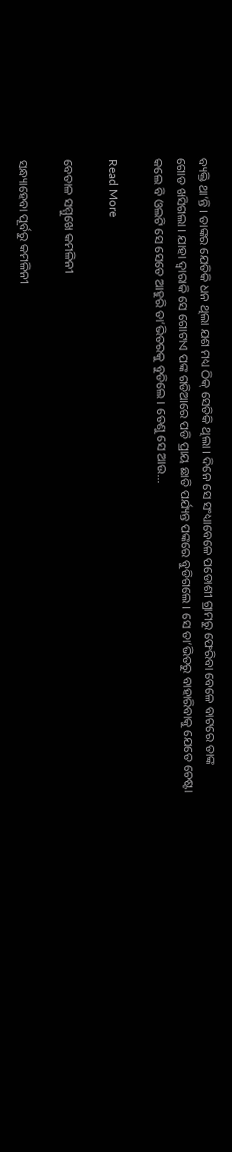ବ୍ୟକ୍ତି ଥା’ନ୍ତି । ତାଙ୍କର ଯେତିକି ଧନ ଥିଲା ଯଶ ମଧ୍ୟ ଠିକ୍ ସେତିକି ଥିଲା । ଦିନେ ସେ ସଂଧ୍ୟାବେଳେ ପଡୋଶୀ ଗ୍ରାମରୁ ଫେରିବା ବେଳେ ବାଟରେ ତାଙ୍କ ଗୋଡ ଖସିଗଲା । ଯାହା ଦ୍ୱାରାକି ସେ ଗୋଟାଏ ପଙ୍କ ଗଡିଆରେ ପଡି ପ୍ରାୟ ଛାତି ପର୍ଯ୍ୟନ୍ତ ପଙ୍କରେ ବୁଡିଗଲେ । ସେ ତା’ଭିତରୁ ବାହାରିବାକୁ ଯେତେ ଚେଷ୍ଟା କଲେ ବି ଓଲଟି ସେ ସେତେ ଆହୁରି ତା’ଭିତରକୁ ବୁଡିଲେ । ତେଣୁ ସେ ଆଉ...

Read More

ବେତାଳ ସମ୍ମୁଖେ କମଳିନୀ

ସନ୍ଧ୍ୟାହେବା ପୂର୍ବରୁ କମଳିନୀ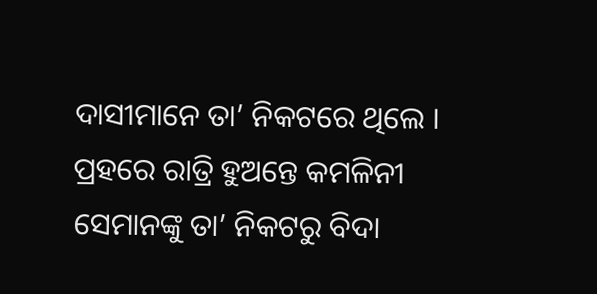ଦାସୀମାନେ ତା’ ନିକଟରେ ଥିଲେ । ପ୍ରହରେ ରାତ୍ରି ହୁଅନ୍ତେ କମଳିନୀ ସେମାନଙ୍କୁ ତା’ ନିକଟରୁ ବିଦା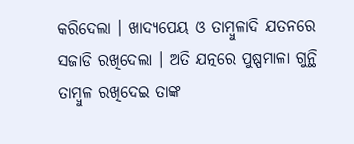କରିଦେଲା । ଖାଦ୍ୟପେୟ ଓ ତାମ୍ବୁଳାଦି ଯତନରେ ସଜାଡି ରଖିଦେଲା । ଅତି ଯତ୍ନରେ ପୁଷ୍ପମାଳା ଗୁନ୍ଥି ତାମ୍ବୁଳ ରଖିଦେଇ ତାଙ୍କ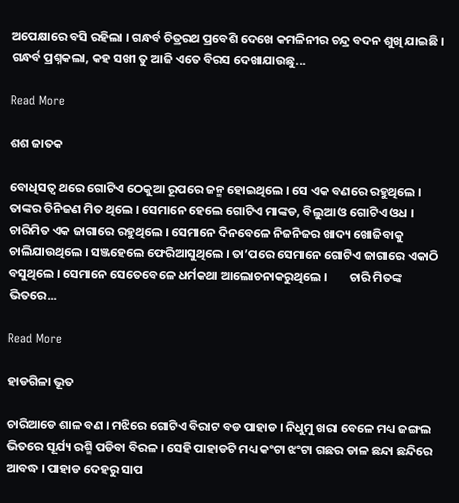ଅପେକ୍ଷାରେ ବସି ରହିଲା । ଗନ୍ଧର୍ବ ଚିତ୍ରରଥ ପ୍ରବେଶି ଦେଖେ କମଳିନୀର ଚନ୍ଦ୍ର ବଦନ ଶୁଖି ଯାଇଛି । ଗନ୍ଧର୍ବ ପ୍ରଶ୍ନକଲା, କହ ସଖୀ ତୁ ଆଜି ଏତେ ବିରସ ଦେଖାଯାଉଛୁ...

Read More

ଶଶ ଜାତକ

ବୋଧିସତ୍ୱ ଥରେ ଗୋଟିଏ ଠେକୁଆ ରୂପରେ ଜନ୍ମ ହୋଇଥିଲେ । ସେ ଏକ ବଣରେ ରହୁଥିଲେ । ତାଙ୍କର ତିନିଜଣ ମିତ ଥିଲେ । ସେମାନେ ହେଲେ ଗୋଟିଏ ମାଙ୍କଡ, ବିଲୁଆ ଓ ଗୋଟିଏ ଓଧ । ଚାରିମିତ ଏକ ଜାଗାରେ ରହୁଥିଲେ । ସେମାନେ ଦିନବେଳେ ନିଜନିଜର ଖାଦ୍ୟ ଖୋଜିବାକୁ ଚାଲିଯାଉଥିଲେ । ସଞ୍ଜହେଲେ ଫେରିଆସୁଥିଲେ । ତା’ପରେ ସେମାନେ ଗୋଟିଏ ଜାଗାରେ ଏକାଠି ବସୁଥିଲେ । ସେମାନେ ସେତେବେଳେ ଧର୍ମକଥା ଆଲୋଚନାକରୁଥିଲେ ।        ଚାରି ମିତଙ୍କ ଭିତରେ...

Read More

ହାଡଗିଳା ଭୂତ

ଚାରିଆଡେ ଶାଳ ବଣ । ମଝିରେ ଗୋଟିଏ ବିରାଟ ବଡ ପାହାଡ । ନିଧୁମୁ ଖରା ବେଳେ ମଧ୍ୟ ଜଙ୍ଗଲ ଭିତରେ ସୂର୍ଯ୍ୟ ରଶ୍ମି ପଡିବା ବିରଳ । ସେହି ପାହାଡଟି ମଧ୍ୟ କଂଟା ଝଂଟା ଗଛର ଡାଳ ଛନ୍ଦା ଛନ୍ଦିରେ ଆବଦ୍ଧ । ପାହାଡ ଦେହରୁ ସାପ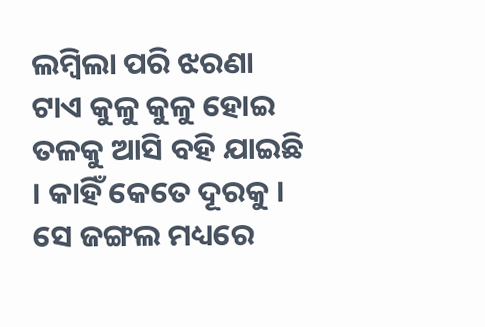ଲମ୍ବିଲା ପରି ଝରଣା ଟାଏ କୁଳୁ କୁଳୁ ହୋଇ ତଳକୁ ଆସି ବହି ଯାଇଛି । କାହିଁ କେତେ ଦୂରକୁ । ସେ ଜଙ୍ଗଲ ମଧ୍ୟରେ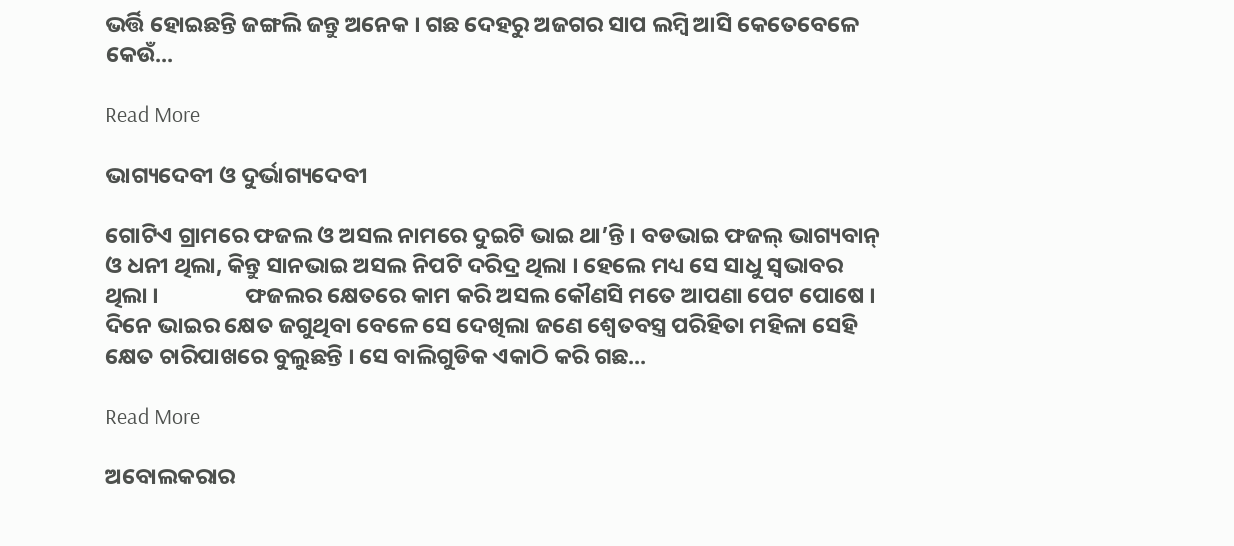ଭର୍ତ୍ତି ହୋଇଛନ୍ତି ଜଙ୍ଗଲି ଜନ୍ତୁ ଅନେକ । ଗଛ ଦେହରୁ ଅଜଗର ସାପ ଲମ୍ବି ଆସି କେତେବେଳେ କେଉଁ...

Read More

ଭାଗ୍ୟଦେବୀ ଓ ଦୁର୍ଭାଗ୍ୟଦେବୀ

ଗୋଟିଏ ଗ୍ରାମରେ ଫଜଲ ଓ ଅସଲ ନାମରେ ଦୁଇଟି ଭାଇ ଥା’ନ୍ତି । ବଡଭାଇ ଫଜଲ୍ ଭାଗ୍ୟବାନ୍ ଓ ଧନୀ ଥିଲା, କିନ୍ତୁ ସାନଭାଇ ଅସଲ ନିପଟି ଦରିଦ୍ର ଥିଲା । ହେଲେ ମଧ୍ୟ ସେ ସାଧୁ ସ୍ୱଭାବର ଥିଲା ।                 ଫଜଲର କ୍ଷେତରେ କାମ କରି ଅସଲ କୌଣସି ମତେ ଆପଣା ପେଟ ପୋଷେ । ଦିନେ ଭାଇର କ୍ଷେତ ଜଗୁଥିବା ବେଳେ ସେ ଦେଖିଲା ଜଣେ ଶ୍ୱେତବସ୍ତ୍ର ପରିହିତା ମହିଳା ସେହି କ୍ଷେତ ଚାରିପାଖରେ ବୁଲୁଛନ୍ତି । ସେ ବାଲିଗୁଡିକ ଏକାଠି କରି ଗଛ...

Read More

ଅବୋଲକରାର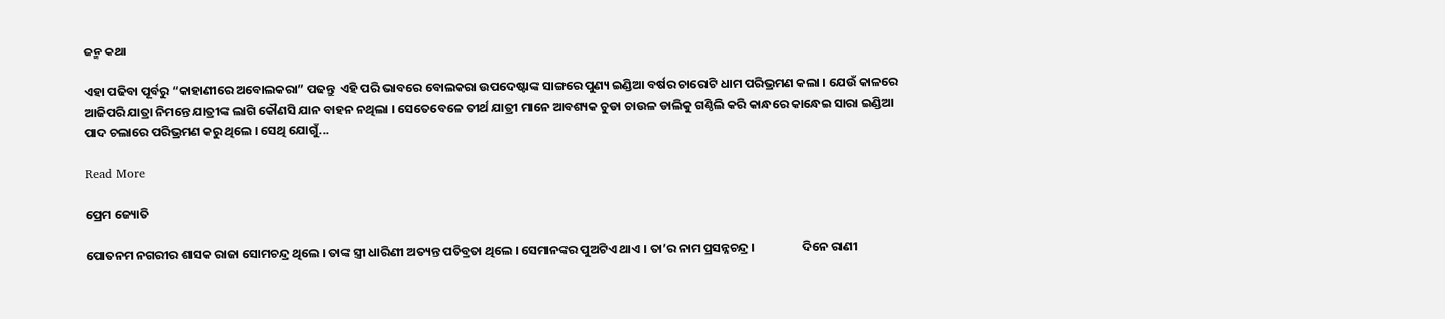ଜନ୍ମ କଥା

ଏହା ପଢିବା ପୂର୍ବରୁ “କାହାଣୀରେ ଅବୋଲକରା” ପଢନ୍ତୁ  ଏହି ପରି ଭାବରେ ବୋଲକରା ଉପଦେଷ୍ଟାଙ୍କ ସାଙ୍ଗରେ ପୁଣ୍ୟ ଇଣ୍ଡିଆ ବର୍ଷର ଚାରୋଟି ଧାମ ପରିଭ୍ରମଣ କଲା । ଯେଉଁ କାଳରେ ଆଜିପରି ଯାତ୍ରା ନିମନ୍ତେ ଯାତ୍ରୀଙ୍କ ଲାଗି କୌଣସି ଯାନ ବାହନ ନଥିଲା । ସେତେବେଳେ ତୀର୍ଥ ଯାତ୍ରୀ ମାନେ ଆବଶ୍ୟକ ଚୁଡା ଚାଉଳ ଡାଲିକୁ ଗଣ୍ଠିଲି କରି କାନ୍ଧରେ କାନ୍ଧେଇ ସାରା ଇଣ୍ଡିଆ ପାଦ ଚଲାରେ ପରିଭ୍ରମଣ କରୁ ଥିଲେ । ସେଥି ଯୋଗୁଁ...

Read More

ପ୍ରେମ ଜ୍ୟୋତି

ପୋତନମ ନଗରୀର ଶାସକ ରାଜା ସୋମଚନ୍ଦ୍ର ଥିଲେ । ତାଙ୍କ ସ୍ତ୍ରୀ ଧାରିଣୀ ଅତ୍ୟନ୍ତ ପତିବ୍ରତା ଥିଲେ । ସେମାନଙ୍କର ପୁଅଟିଏ ଥାଏ । ତା’ର ନାମ ପ୍ରସନ୍ନଚନ୍ଦ୍ର ।                 ଦିନେ ରାଣୀ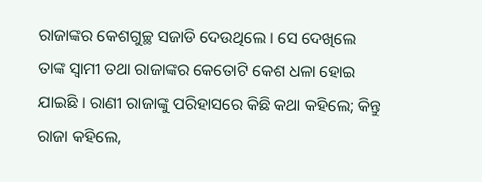ରାଜାଙ୍କର କେଶଗୁଚ୍ଛ ସଜାଡି ଦେଉଥିଲେ । ସେ ଦେଖିଲେ ତାଙ୍କ ସ୍ୱାମୀ ତଥା ରାଜାଙ୍କର କେତୋଟି କେଶ ଧଳା ହୋଇ ଯାଇଛି । ରାଣୀ ରାଜାଙ୍କୁ ପରିହାସରେ କିଛି କଥା କହିଲେ; କିନ୍ତୁ ରାଜା କହିଲେ,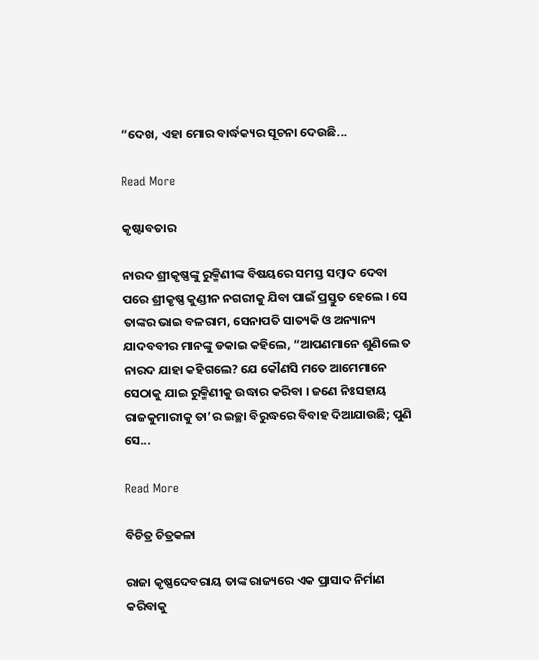“ଦେଖ, ଏହା ମୋର ବାର୍ଦ୍ଧକ୍ୟର ସୂଚନା ଦେଉଛି...

Read More

କୃଷ୍ଟାବତାର

ନାରଦ ଶ୍ରୀକୃଷ୍ଣଙ୍କୁ ରୁକ୍ମିଣୀଙ୍କ ବିଷୟରେ ସମସ୍ତ ସମ୍ବାଦ ଦେବା ପରେ ଶ୍ରୀକୃଷ୍ଣ କୁଣ୍ଡୀନ ନଗରୀକୁ ଯିବା ପାଇଁ ପ୍ରସ୍ତୁତ ହେଲେ । ସେ ତାଙ୍କର ଭାଇ ବଳରାମ, ସେନାପତି ସାତ୍ୟକି ଓ ଅନ୍ୟାନ୍ୟ ଯାଦବବୀର ମାନଙ୍କୁ ଡକାଇ କହିଲେ, “ଆପଣମାନେ ଶୁଣିଲେ ତ ନାରଦ ଯାହା କହିଗଲେ? ଯେ କୌଣସି ମତେ ଆମେମାନେ ସେଠାକୁ ଯାଇ ରୁକ୍ମିଣୀକୁ ଉଦ୍ଧାର କରିବା । ଜଣେ ନିଃସହାୟ ରାଜକୁମାରୀକୁ ତା’ର ଇଚ୍ଛା ବିରୁଦ୍ଧରେ ବିବାହ ଦିଆଯାଉଛି; ପୁଣି ସେ...

Read More

ବିଚିତ୍ର ଚିତ୍ରକଳା

ରାଜା କୃଷ୍ଣଦେବରାୟ ତାଙ୍କ ରାଜ୍ୟରେ ଏକ ପ୍ରାସାଦ ନିର୍ମାଣ କରିବାକୁ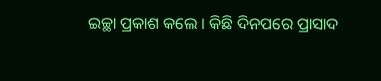ଇଚ୍ଛା ପ୍ରକାଶ କଲେ । କିଛି ଦିନପରେ ପ୍ରାସାଦ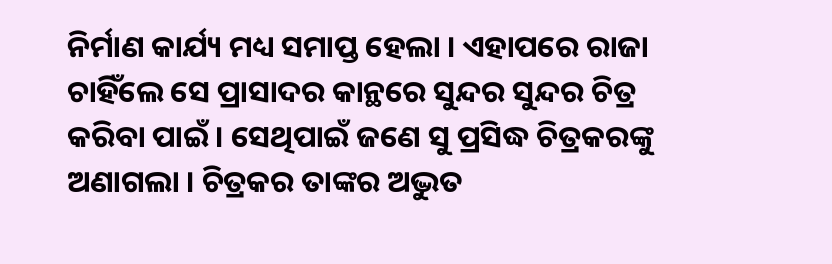ନିର୍ମାଣ କାର୍ଯ୍ୟ ମଧ୍ୟ ସମାପ୍ତ ହେଲା । ଏହାପରେ ରାଜା ଚାହିଁଲେ ସେ ପ୍ରାସାଦର କାନ୍ଥରେ ସୁନ୍ଦର ସୁନ୍ଦର ଚିତ୍ର କରିବା ପାଇଁ । ସେଥିପାଇଁ ଜଣେ ସୁ ପ୍ରସିଦ୍ଧ ଚିତ୍ରକରଙ୍କୁ ଅଣାଗଲା । ଚିତ୍ରକର ତାଙ୍କର ଅଦ୍ଭୁତ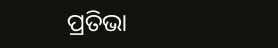ପ୍ରତିଭା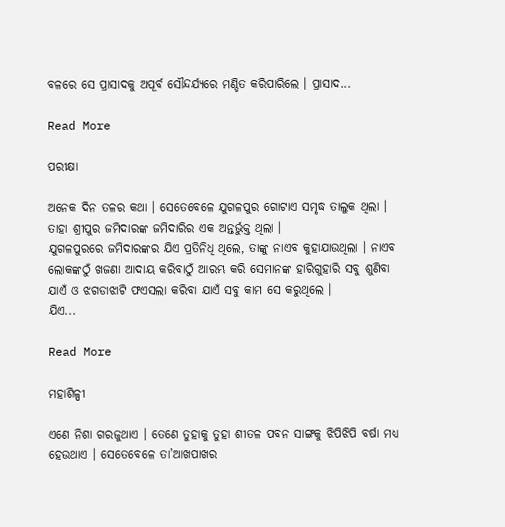ବଳରେ ସେ ପ୍ରାସାଦକୁ ଅପୂର୍ବ ସୌନ୍ଦର୍ଯ୍ୟରେ ମଣ୍ଡିତ କରିପାରିଲେ । ପ୍ରାସାଦ...

Read More

ପରୀକ୍ଷା

ଅନେକ ଦିନ ତଳର କଥା । ସେତେବେଳେ ଯୁଗଳପୁର ଗୋଟାଏ ସମୃଦ୍ଧ ତାଲୁକ ଥିଲା । ତାହା ଶ୍ରୀପୁର ଜମିଦାରଙ୍କ ଜମିଦାରିର ଏକ ଅନ୍ତର୍ଭୁକ୍ତ ଥିଲା ।                 ଯୁଗଳପୁରରେ ଜମିଦାରଙ୍କର ଯିଏ ପ୍ରତିନିଧି ଥିଲେ, ତାଙ୍କୁ ନାଏବ କୁହାଯାଉଥିଲା । ନାଏବ ଲୋକଙ୍କଠୁଁ ଖଜଣା ଆଦାୟ କରିବାଠୁଁ ଆରମ୍ଭ କରି ସେମାନଙ୍କ ହାରିଗୁହାରି ସବୁ ଶୁଣିବା ଯାଏଁ ଓ ଝଗଡାଝାଟି ଫଏସଲା କରିବା ଯାଏଁ ସବୁ କାମ ସେ କରୁଥିଲେ ।                 ଯିଏ...

Read More

ମହାଶିଳ୍ପୀ

ଏଣେ ନିଶା ଗରଜୁଥାଏ । ତେଣେ ତୁହାକୁ ତୁହା ଶୀତଳ ପବନ ସାଙ୍ଗକୁ ଝିପିଝିପି ବର୍ଷା ମଧ୍ୟ ହେଉଥାଏ । ସେତେବେଳେ ତା’ଆଖପାଖର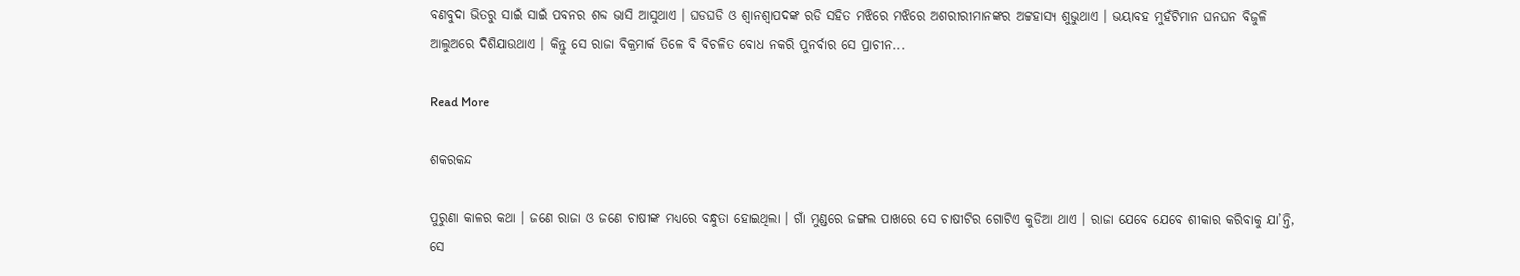ବଣବୁଦା ଭିତରୁ ସାଇଁ ସାଇଁ ପବନର ଶବ୍ଦ ଭାସି ଆସୁଥାଏ । ଘଡଘଡି ଓ ଶ୍ୱାନଶ୍ୱାପଦଙ୍କ ରଡି ସହିତ ମଝିରେ ମଝିରେ ଅଶରୀରୀମାନଙ୍କର ଅଟ୍ଟହାସ୍ୟ ଶୁଭୁଥାଏ । ଭୟାବହ ମୁହଁଟିମାନ ଘନଘନ ବିଜୁଳି ଆଲୁଅରେ ଦିଶିଯାଉଥାଏ । କିନ୍ତୁ ସେ ରାଜା ବିକ୍ରମାର୍କ ତିଳେ ବି ବିଚଳିତ ବୋଧ ନକରି ପୁନର୍ବାର ସେ ପ୍ରାଚୀନ...

Read More

ଶକରକନ୍ଦ

ପୁରୁଣା କାଳର କଥା । ଜଣେ ରାଜା ଓ ଜଣେ ଚାଷୀଙ୍କ ମଧ୍ୟରେ ବନ୍ଧୁତା ହୋଇଥିଲା । ଗାଁ ମୁଣ୍ଡରେ ଜଙ୍ଗଲ ପାଖରେ ସେ ଚାଷୀଟିର ଗୋଟିଏ କୁଡିଆ ଥାଏ । ରାଜା ଯେବେ ଯେବେ ଶୀକାର କରିବାକୁ ଯା’ନ୍ତି, ସେ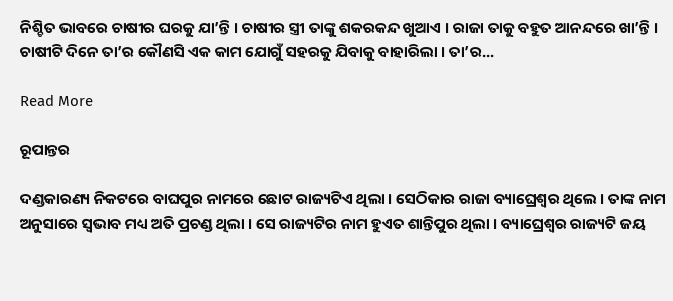ନିଶ୍ଚିତ ଭାବରେ ଚାଷୀର ଘରକୁ ଯା’ନ୍ତି । ଚାଷୀର ସ୍ତ୍ରୀ ତାଙ୍କୁ ଶକରକନ୍ଦ ଖୁଆଏ । ରାଜା ତାକୁ ବହୁତ ଆନନ୍ଦରେ ଖା’ନ୍ତି ।                 ଚାଷୀଟି ଦିନେ ତା’ର କୌଣସି ଏକ କାମ ଯୋଗୁଁ ସହରକୁ ଯିବାକୁ ବାହାରିଲା । ତା’ର...

Read More

ରୂପାନ୍ତର

ଦଣ୍ଡକାରଣ୍ୟ ନିକଟରେ ବାଘପୁର ନାମରେ ଛୋଟ ରାଜ୍ୟଟିଏ ଥିଲା । ସେଠିକାର ରାଜା ବ୍ୟାଘ୍ରେଶ୍ୱର ଥିଲେ । ତାଙ୍କ ନାମ ଅନୁସାରେ ସ୍ୱଭାବ ମଧ୍ୟ ଅତି ପ୍ରଚଣ୍ଡ ଥିଲା । ସେ ରାଜ୍ୟଟିର ନାମ ହୁଏତ ଶାନ୍ତିପୁର ଥିଲା । ବ୍ୟାଘ୍ରେଶ୍ୱର ରାଜ୍ୟଟି ଜୟ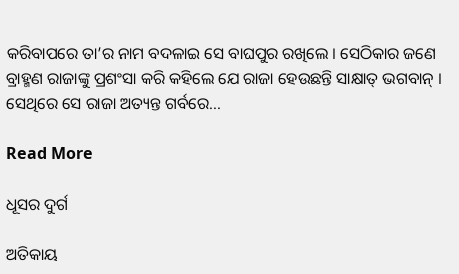କରିବାପରେ ତା’ର ନାମ ବଦଳାଇ ସେ ବାଘପୁର ରଖିଲେ । ସେଠିକାର ଜଣେ ବ୍ରାହ୍ମଣ ରାଜାଙ୍କୁ ପ୍ରଶଂସା କରି କହିଲେ ଯେ ରାଜା ହେଉଛନ୍ତି ସାକ୍ଷାତ୍ ଭଗବାନ୍ । ସେଥିରେ ସେ ରାଜା ଅତ୍ୟନ୍ତ ଗର୍ବରେ...

Read More

ଧୂସର ଦୁର୍ଗ

ଅତିକାୟ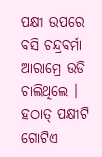ପକ୍ଷୀ ଉପରେ ବସି ଚନ୍ଦ୍ରବର୍ମା ଆରାମ୍ରେ ଉଡି ଚାଲିଥିଲେ । ହଠାତ୍ ପକ୍ଷୀଟି ଗୋଟିଏ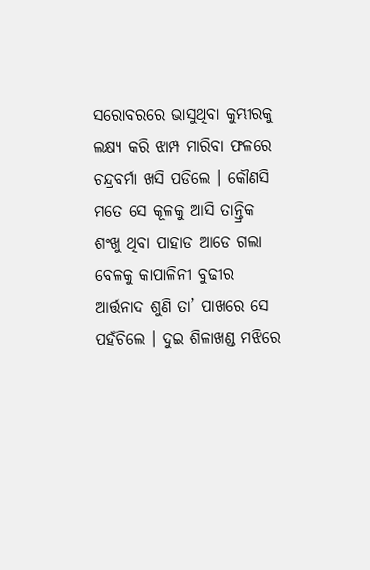ସରୋବରରେ ଭାସୁଥିବା କୁମ୍ଭୀରକୁ ଲକ୍ଷ୍ୟ କରି ଝାମ୍ପ ମାରିବା ଫଳରେ ଚନ୍ଦ୍ରବର୍ମା ଖସି ପଡିଲେ । କୌଣସି ମତେ ସେ କୂଳକୁ ଆସି ତାନ୍ତ୍ରିକ ଶଂଖୁ ଥିବା ପାହାଡ ଆଡେ ଗଲା ବେଳକୁ କାପାଳିନୀ ବୁଢୀର ଆର୍ତ୍ତନାଦ ଶୁଣି ତା’ ପାଖରେ ସେ ପହଁଚିଲେ । ଦୁଇ ଶିଳାଖଣ୍ଡ ମଝିରେ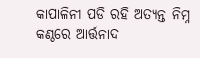କାପାଳିନୀ ପଡି ରହି ଅତ୍ୟନ୍ତ ନିମ୍ନ କଣ୍ଠରେ ଆର୍ତ୍ତନାଦ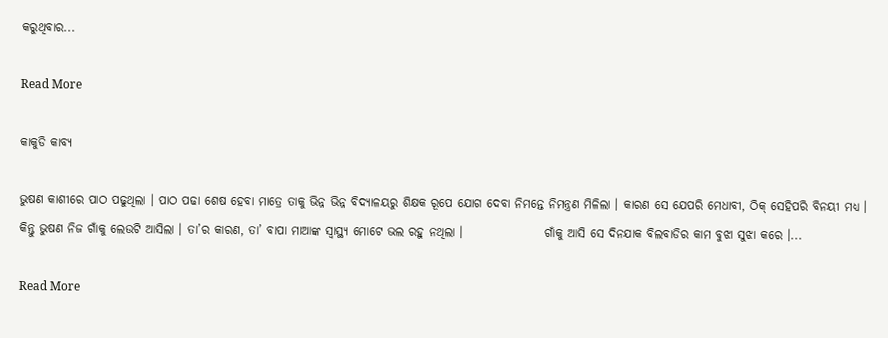କରୁଥିବାର...

Read More

କାକୁଡି କାବ୍ୟ

ଭୁଷଣ କାଶୀରେ ପାଠ ପଢୁଥିଲା । ପାଠ ପଢା ଶେଷ ହେବା ମାତ୍ରେ ତାକୁ ଭିନ୍ନ ଭିନ୍ନ ବିଦ୍ୟାଳୟରୁ ଶିକ୍ଷକ ରୂପେ ଯୋଗ ଦେବା ନିମନ୍ତେ ନିମନ୍ତ୍ରଣ ମିଳିଲା । କାରଣ ସେ ଯେପରି ମେଧାବୀ, ଠିକ୍ ସେହିପରି ବିନୟୀ ମଧ୍ୟ ।                 କିନ୍ତୁ ଭୁଷଣ ନିଜ ଗାଁକୁ ଲେଉଟି ଆସିଲା । ତା’ର କାରଣ, ତା’ ବାପା ମାଆଙ୍କ ସ୍ୱାସ୍ଥ୍ୟ ମୋଟେ ଭଲ ରହୁ ନଥିଲା ।                 ଗାଁକୁ ଆସି ସେ ଦିନଯାକ ବିଲବାଡିର କାମ ବୁଝା ସୁଝା କରେ ।...

Read More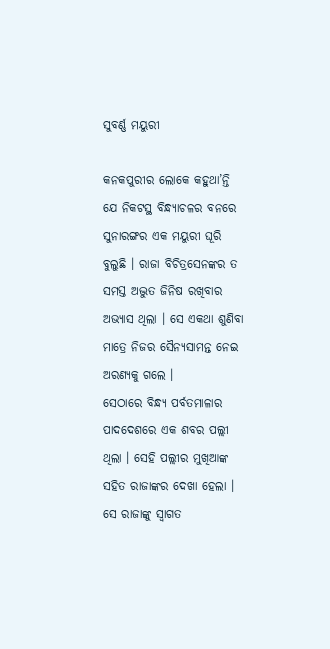ସୁବର୍ଣ୍ଣ ମୟୁରୀ

କନକପୁରୀର ଲୋକେ କହୁଥା’ନ୍ତି ଯେ ନିକଟସ୍ଥ ବିନ୍ଧ୍ୟାଚଳର ବନରେ ସୁନାରଙ୍ଗର ଏକ ମୟୁରୀ ଘୂରି ବୁଲୁଛି । ରାଜା ବିଚିତ୍ରସେନଙ୍କର ତ ସମସ୍ତ ଅଦ୍ଭୁତ ଜିନିଷ ରଖିବାର ଅଭ୍ୟାସ ଥିଲା । ସେ ଏକଥା ଶୁଣିବା ମାତ୍ରେ ନିଜର ସୈନ୍ୟସାମନ୍ତ ନେଇ ଅରଣ୍ୟକୁ ଗଲେ ।                 ସେଠାରେ ବିନ୍ଧ୍ୟ ପର୍ବତମାଳାର ପାଦଦେଶରେ ଏକ ଶବର ପଲ୍ଲୀ ଥିଲା । ସେହି ପଲ୍ଲୀର ମୁଖିଆଙ୍କ ସହିତ ରାଜାଙ୍କର ଦେଖା ହେଲା । ସେ ରାଜାଙ୍କୁ ସ୍ୱାଗତ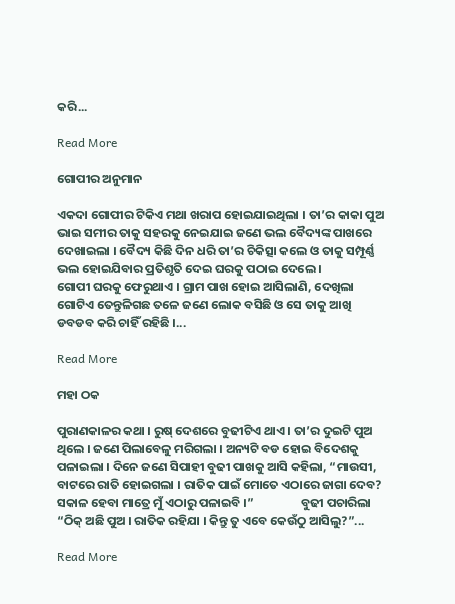କରି...

Read More

ଗୋପୀର ଅନୁମାନ

ଏକଦା ଗୋପୀର ଟିକିଏ ମଥା ଖରାପ ହୋଇଯାଇଥିଲା । ତା’ର କାକା ପୁଅ ଭାଇ ସମୀର ତାକୁ ସହରକୁ ନେଇଯାଇ ଜଣେ ଭଲ ବୈଦ୍ୟଙ୍କ ପାଖରେ ଦେଖାଇଲା । ବୈଦ୍ୟ କିଛି ଦିନ ଧରି ତା’ର ଚିକିତ୍ସା କଲେ ଓ ତାକୁ ସମ୍ପୂର୍ଣ୍ଣ ଭଲ ହୋଇଯିବାର ପ୍ରତିଶୃତି ଦେଇ ଘରକୁ ପଠାଇ ଦେଲେ ।                 ଗୋପୀ ଘରକୁ ଫେରୁଥାଏ । ଗ୍ରାମ ପାଖ ହୋଇ ଆସିଲାଣି, ଦେଖିଲା ଗୋଟିଏ ତେନ୍ତୁଳିଗଛ ତଳେ ଜଣେ ଲୋକ ବସିଛି ଓ ସେ ତାକୁ ଆଖି ଡବଡବ କରି ଚାହିଁ ରହିଛି ।...

Read More

ମହା ଠକ

ପୁରାଣକାଳର କଥା । ରୁଷ୍ ଦେଶରେ ବୁଢୀଟିଏ ଥାଏ । ତା’ର ଦୁଇଟି ପୁଅ ଥିଲେ । ଜଣେ ପିଲାବେଳୁ ମରିଗଲା । ଅନ୍ୟଟି ବଡ ହୋଇ ବିଦେଶକୁ ପଳାଇଲା । ଦିନେ ଜଣେ ସିପାହୀ ବୁଢୀ ପାଖକୁ ଆସି କହିଲା, “ମାଉସୀ, ବାଟରେ ରାତି ହୋଇଗଲା । ରାତିକ ପାଇଁ ମୋତେ ଏଠାରେ ଜାଗା ଦେବ? ସକାଳ ହେବା ମାତ୍ରେ ମୁଁ ଏଠାରୁ ପଳାଇବି ।”                 ବୁଢୀ ପଚାରିଲା “ଠିକ୍ ଅଛି ପୁଅ । ରାତିକ ରହିଯା । କିନ୍ତୁ ତୁ ଏବେ କେଉଁଠୁ ଆସିଲୁ?”...

Read More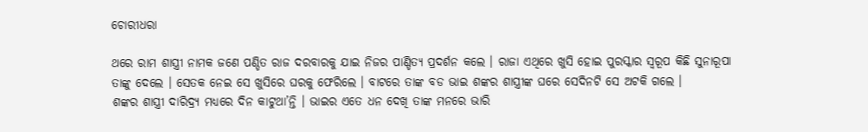ଚୋରୀଧରା

ଥରେ ରାମ ଶାସ୍ତ୍ରୀ ନାମକ ଜଣେ ପଣ୍ଡିତ ରାଜ ଦରବାରକୁ ଯାଇ ନିଜର ପାଣ୍ଡିତ୍ୟ ପ୍ରଦର୍ଶନ କଲେ । ରାଜା ଏଥିରେ ଖୁସି ହୋଇ ପୁରସ୍କାର ସ୍ୱରୂପ କିଛି ସୁନାରୂପା ତାଙ୍କୁ ଦେଲେ । ସେତକ ନେଇ ସେ ଖୁସିରେ ଘରକୁ ଫେରିଲେ । ବାଟରେ ତାଙ୍କ ବଡ ଭାଇ ଶଙ୍କର ଶାସ୍ତ୍ରୀଙ୍କ ଘରେ ସେଦିନଟି ସେ ଅଟକି ଗଲେ ।                 ଶଙ୍କର ଶାସ୍ତ୍ରୀ ଦାରିଦ୍ର୍ୟ ମଧ୍ୟରେ ଦିନ କାଟୁଥା’ନ୍ତି । ଭାଇର ଏତେ ଧନ ଦେଖି ତାଙ୍କ ମନରେ ଭାରି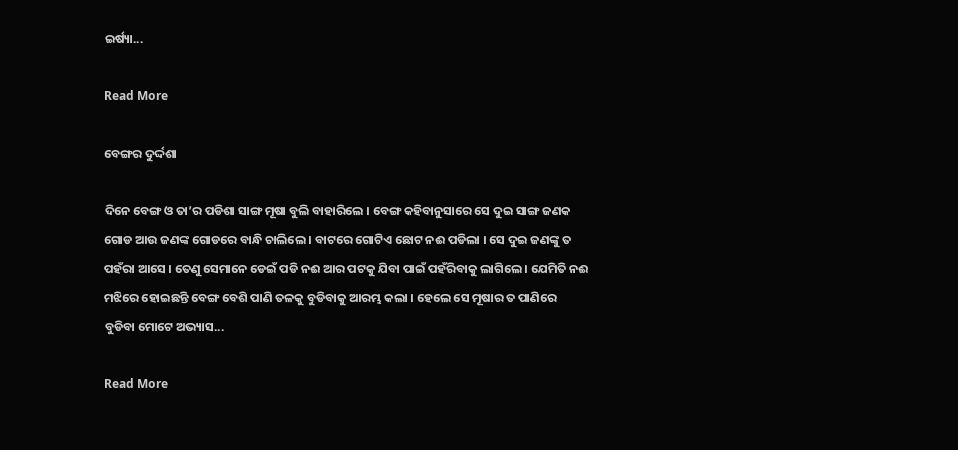ଇର୍ଷ୍ୟା...

Read More

ବେଙ୍ଗର ଦୁର୍ଦ୍ଦଶା

ଦିନେ ବେଙ୍ଗ ଓ ତା’ର ପଡିଶା ସାଙ୍ଗ ମୂଷା ବୁଲି ବାହାରିଲେ । ବେଙ୍ଗ କହିବାନୁସାରେ ସେ ଦୁଇ ସାଙ୍ଗ ଜଣକ ଗୋଡ ଆଉ ଜଣଙ୍କ ଗୋଡରେ ବାନ୍ଧି ଚାଲିଲେ । ବାଟରେ ଗୋଟିଏ ଛୋଟ ନଈ ପଡିଲା । ସେ ଦୁଇ ଜଣଙ୍କୁ ତ ପହଁରା ଆସେ । ତେଣୁ ସେମାନେ ଡେଇଁ ପଡି ନଈ ଆର ପଟକୁ ଯିବା ପାଇଁ ପହଁରିବାକୁ ଲାଗିଲେ । ଯେମିତି ନଈ ମଝିରେ ହୋଇଛନ୍ତି ବେଙ୍ଗ ବେଶି ପାଣି ତଳକୁ ବୁଡିବାକୁ ଆରମ୍ଭ କଲା । ହେଲେ ସେ ମୂଷାର ତ ପାଣିରେ ବୁଡିବା ମୋଟେ ଅଭ୍ୟାସ...

Read More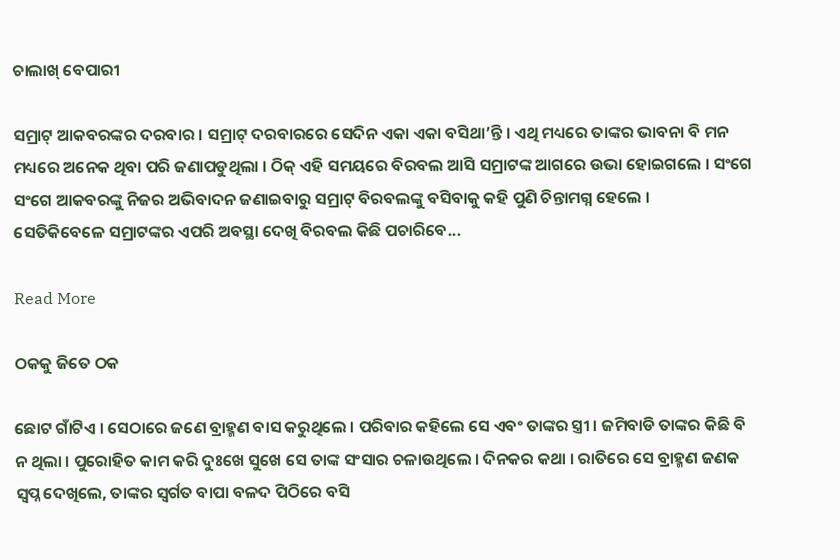ଚାଲାଖ୍ ବେପାରୀ

ସମ୍ରାଟ୍ ଆକବରଙ୍କର ଦରବାର । ସମ୍ରାଟ୍ ଦରବାରରେ ସେଦିନ ଏକା ଏକା ବସିଥା’ନ୍ତି । ଏଥି ମଧ୍ୟରେ ତାଙ୍କର ଭାବନା ବି ମନ ମଧ୍ୟରେ ଅନେକ ଥିବା ପରି ଜଣାପଡୁଥିଲା । ଠିକ୍ ଏହି ସମୟରେ ବିରବଲ ଆସି ସମ୍ରାଟଙ୍କ ଆଗରେ ଉଭା ହୋଇଗଲେ । ସଂଗେ ସଂଗେ ଆକବରଙ୍କୁ ନିଜର ଅଭିବାଦନ ଜଣାଇବାରୁ ସମ୍ରାଟ୍ ବିରବଲଙ୍କୁ ବସିବାକୁ କହି ପୁଣି ଚିନ୍ତାମଗ୍ନ ହେଲେ ।          ସେତିକିବେଳେ ସମ୍ରାଟଙ୍କର ଏପରି ଅବସ୍ଥା ଦେଖି ବିରବଲ କିଛି ପଚାରିବେ...

Read More

ଠକକୁ ଜିତେ ଠକ

ଛୋଟ ଗାଁଟିଏ । ସେଠାରେ ଜଣେ ବ୍ରାହ୍ମଣ ବାସ କରୁଥିଲେ । ପରିବାର କହିଲେ ସେ ଏବଂ ତାଙ୍କର ସ୍ତ୍ରୀ । ଜମିବାଡି ତାଙ୍କର କିଛି ବି ନ ଥିଲା । ପୁରୋହିତ କାମ କରି ଦୁଃଖେ ସୁଖେ ସେ ତାଙ୍କ ସଂସାର ଚଳାଉଥିଲେ । ଦିନକର କଥା । ରାତିରେ ସେ ବ୍ରାହ୍ମଣ ଜଣକ ସ୍ୱପ୍ନ ଦେଖିଲେ, ତାଙ୍କର ସ୍ୱର୍ଗତ ବାପା ବଳଦ ପିଠିରେ ବସି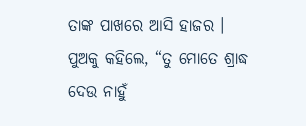ତାଙ୍କ ପାଖରେ ଆସି ହାଜର । ପୁଅକୁ କହିଲେ, “ତୁ ମୋତେ ଶ୍ରାଦ୍ଧ ଦେଉ ନାହୁଁ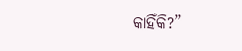କାହିଁକି?”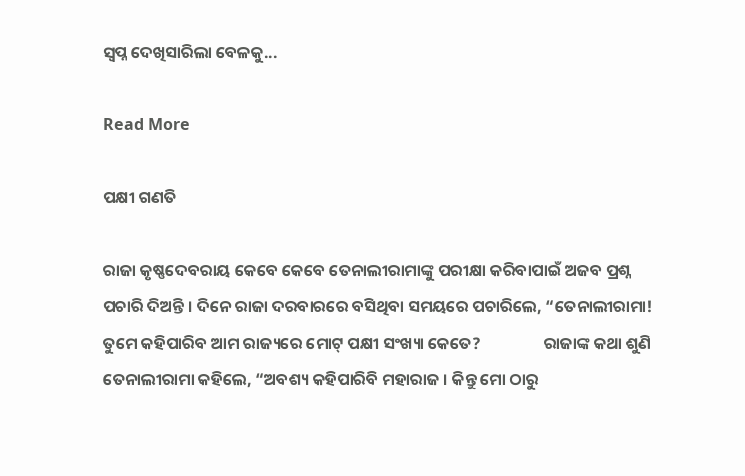ସ୍ୱପ୍ନ ଦେଖିସାରିଲା ବେଳକୁ...

Read More

ପକ୍ଷୀ ଗଣତି

ରାଜା କୃଷ୍ଣଦେବରାୟ କେବେ କେବେ ତେନାଲୀରାମାଙ୍କୁ ପରୀକ୍ଷା କରିବାପାଇଁ ଅଜବ ପ୍ରଶ୍ନ ପଚାରି ଦିଅନ୍ତି । ଦିନେ ରାଜା ଦରବାରରେ ବସିଥିବା ସମୟରେ ପଚାରିଲେ, “ତେନାଲୀରାମା! ତୁମେ କହିପାରିବ ଆମ ରାଜ୍ୟରେ ମୋଟ୍ ପକ୍ଷୀ ସଂଖ୍ୟା କେତେ?                 ରାଜାଙ୍କ କଥା ଶୁଣି ତେନାଲୀରାମା କହିଲେ, “ଅବଶ୍ୟ କହିପାରିବି ମହାରାଜ । କିନ୍ତୁ ମୋ ଠାରୁ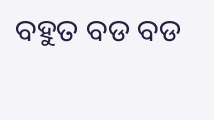ବହୁତ ବଡ ବଡ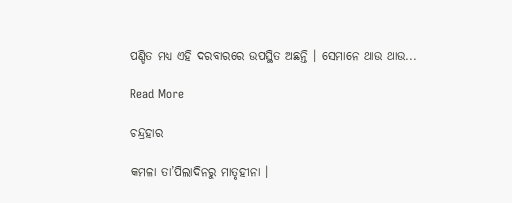ପଣ୍ଡିତ ମଧ୍ୟ ଏହି ଦରବାରରେ ଉପସ୍ଥିତ ଅଛନ୍ତି । ସେମାନେ ଥାଉ ଥାଉ...

Read More

ଚନ୍ଦ୍ରହାର

କମଳା ତା’ପିଲାଦିନରୁ ମାତୃହୀନା ।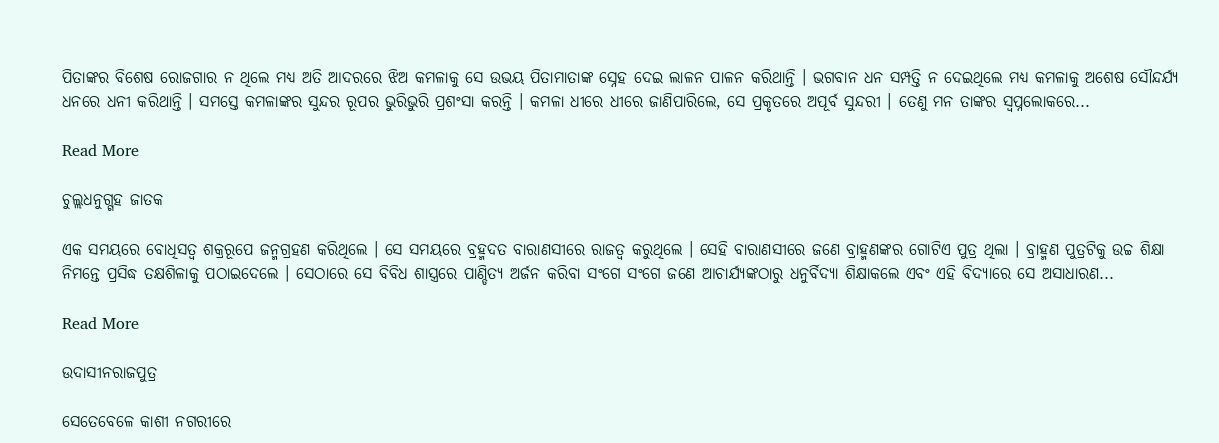ପିତାଙ୍କର ବିଶେଷ ରୋଜଗାର ନ ଥିଲେ ମଧ୍ୟ ଅତି ଆଦରରେ ଝିଅ କମଳାକୁ ସେ ଉଭୟ ପିତାମାତାଙ୍କ ସ୍ନେହ ଦେଇ ଲାଳନ ପାଳନ କରିଥାନ୍ତି । ଭଗବାନ ଧନ ସମ୍ପତ୍ତି ନ ଦେଇଥିଲେ ମଧ୍ୟ କମଳାକୁ ଅଶେଷ ସୌନ୍ଦର୍ଯ୍ୟ ଧନରେ ଧନୀ କରିଥାନ୍ତି । ସମସ୍ତେ କମଳାଙ୍କର ସୁନ୍ଦର ରୂପର ଭୁରିଭୁରି ପ୍ରଶଂସା କରନ୍ତି । କମଳା ଧୀରେ ଧୀରେ ଜାଣିପାରିଲେ, ସେ ପ୍ରକୃତରେ ଅପୂର୍ବ ସୁନ୍ଦରୀ । ତେଣୁ ମନ ତାଙ୍କର ସ୍ୱପ୍ନଲୋକରେ...

Read More

ଚୁଲ୍ଲଧନୁଗ୍ଗହ ଜାତକ

ଏକ ସମୟରେ ବୋଧିସତ୍ୱ ଶକ୍ରରୂପେ ଜନ୍ମଗ୍ରହଣ କରିଥିଲେ । ସେ ସମୟରେ ବ୍ରହ୍ମଦତ ବାରାଣସୀରେ ରାଜତ୍ୱ କରୁଥିଲେ । ସେହି ବାରାଣସୀରେ ଜଣେ ବ୍ରାହ୍ମଣଙ୍କର ଗୋଟିଏ ପୁତ୍ର ଥିଲା । ବ୍ରାହ୍ମଣ ପୁତ୍ରଟିକୁ ଉଚ୍ଚ ଶିକ୍ଷା ନିମନ୍ତେ ପ୍ରସିଦ୍ଧ ତକ୍ଷଶିଳାକୁ ପଠାଇଦେଲେ । ସେଠାରେ ସେ ବିବିଧ ଶାସ୍ତ୍ରରେ ପାଣ୍ଡିତ୍ୟ ଅର୍ଜନ କରିବା ସଂଗେ ସଂଗେ ଜଣେ ଆଚାର୍ଯ୍ୟଙ୍କଠାରୁ ଧନୁର୍ବିଦ୍ୟା ଶିକ୍ଷାକଲେ ଏବଂ ଏହି ବିଦ୍ୟାରେ ସେ ଅସାଧାରଣ...

Read More

ଉଦାସୀନରାଜପୁତ୍ର

ସେତେବେଳେ କାଶୀ ନଗରୀରେ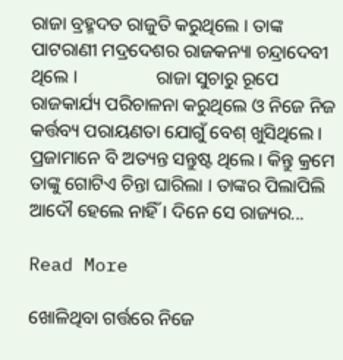ରାଜା ବ୍ରହ୍ମଦତ ରାଜୁତି କରୁଥିଲେ । ତାଙ୍କ ପାଟରାଣୀ ମଦ୍ରଦେଶର ରାଜକନ୍ୟା ଚନ୍ଦ୍ରାଦେବୀ ଥିଲେ ।                 ରାଜା ସୁଚାରୁ ରୂପେ ରାଜକାର୍ଯ୍ୟ ପରିଚାଳନା କରୁଥିଲେ ଓ ନିଜେ ନିଜ କର୍ତ୍ତବ୍ୟ ପରାୟଣତା ଯୋଗୁଁ ବେଶ୍ ଖୁସିଥିଲେ । ପ୍ରଜାମାନେ ବି ଅତ୍ୟନ୍ତ ସନ୍ତୁଷ୍ଟ ଥିଲେ । କିନ୍ତୁ କ୍ରମେ ତାଙ୍କୁ ଗୋଟିଏ ଚିନ୍ତା ଘାରିଲା । ତାଙ୍କର ପିଲାପିଲି ଆଦୌ ହେଲେ ନାହିଁ । ଦିନେ ସେ ରାଜ୍ୟର...

Read More

ଖୋଳିଥିବା ଗର୍ତ୍ତରେ ନିଜେ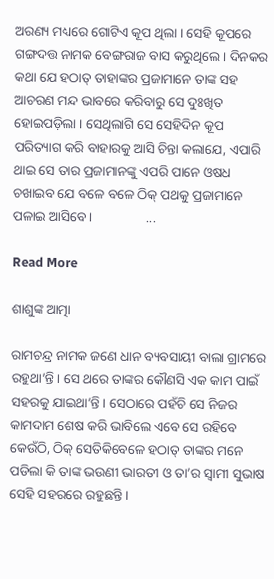ଅରଣ୍ୟ ମଧ୍ୟରେ ଗୋଟିଏ କୂପ ଥିଲା । ସେହି କୂପରେ ଗଙ୍ଗଦତ୍ତ ନାମକ ବେଙ୍ଗରାଜ ବାସ କରୁଥିଲେ । ଦିନକର କଥା ଯେ ହଠାତ୍ ତାହାଙ୍କର ପ୍ରଜାମାନେ ତାଙ୍କ ସହ ଆଚରଣ ମନ୍ଦ ଭାବରେ କରିବାରୁ ସେ ଦୁଃଖିତ ହୋଇପଡ଼ିଲା । ସେଥିଲାଗି ସେ ସେହିଦିନ କୂପ ପରିତ୍ୟାଗ କରି ବାହାରକୁ ଆସି ଚିନ୍ତା କଲାଯେ, ଏପାରି ଥାଇ ସେ ତାର ପ୍ରଜାମାନଙ୍କୁ ଏପରି ପାନେ ଓଷଧ ଚଖାଇବ ଯେ ବଳେ ବଳେ ଠିକ୍ ପଥକୁ ପ୍ରଜାମାନେ ପଳାଇ ଆସିବେ ।                ...

Read More

ଶାଶୁଙ୍କ ଆତ୍ମା

ରାମଚନ୍ଦ୍ର ନାମକ ଜଣେ ଧାନ ବ୍ୟବସାୟୀ ବାଲା ଗ୍ରାମରେ ରହୁଥା’ନ୍ତି । ସେ ଥରେ ତାଙ୍କର କୌଣସି ଏକ କାମ ପାଇଁ ସହରକୁ ଯାଇଥା’ନ୍ତି । ସେଠାରେ ପହଁଚି ସେ ନିଜର କାମଦାମ ଶେଷ କରି ଭାବିଲେ ଏବେ ସେ ରହିବେ କେଉଁଠି, ଠିକ୍ ସେତିକିବେଳେ ହଠାତ୍ ତାଙ୍କର ମନେ ପଡିଲା କି ତାଙ୍କ ଭଉଣୀ ଭାରତୀ ଓ ତା’ର ସ୍ୱାମୀ ସୁଭାଷ ସେହି ସହରରେ ରହୁଛନ୍ତି ।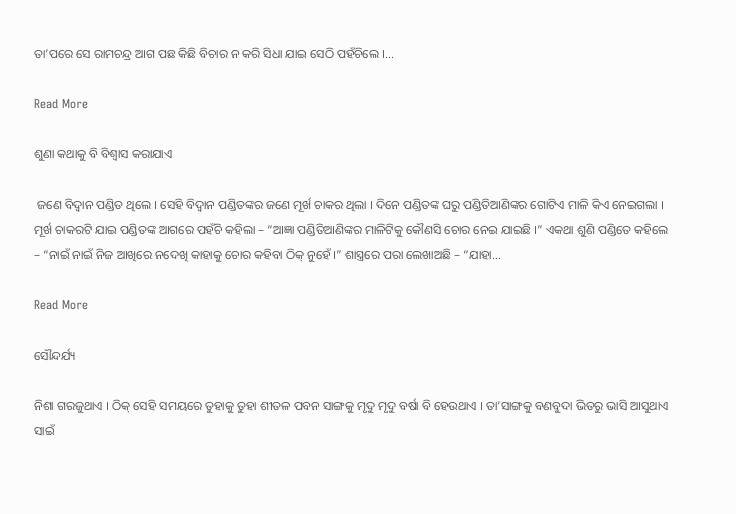ତା’ପରେ ସେ ରାମଚନ୍ଦ୍ର ଆଗ ପଛ କିଛି ବିଚାର ନ କରି ସିଧା ଯାଇ ସେଠି ପହଁଚିଲେ ।...

Read More

ଶୁଣା କଥାକୁ ବି ବିଶ୍ୱାସ କରାଯାଏ

 ଜଣେ ବିଦ୍ୱାନ ପଣ୍ଡିତ ଥିଲେ । ସେହି ବିଦ୍ୱାନ ପଣ୍ଡିତଙ୍କର ଜଣେ ମୂର୍ଖ ଚାକର ଥିଲା । ଦିନେ ପଣ୍ଡିତଙ୍କ ଘରୁ ପଣ୍ଡିତିଆଣିଙ୍କର ଗୋଟିଏ ମାଳି କିଏ ନେଇଗଲା । ମୂର୍ଖ ଚାକରଟି ଯାଇ ପଣ୍ଡିତଙ୍କ ଆଗରେ ପହଁଚି କହିଲା – “ଆଜ୍ଞା ପଣ୍ଡିତିଆଣିଙ୍କର ମାଳିଟିକୁ କୌଣସି ଚୋର ନେଇ ଯାଇଛି ।” ଏକଥା ଶୁଣି ପଣ୍ଡିତେ କହିଲେ – “ନାଇଁ ନାଇଁ ନିଜ ଆଖିରେ ନଦେଖି କାହାକୁ ଚୋର କହିବା ଠିକ୍ ନୁହେଁ ।” ଶାସ୍ତ୍ରରେ ପରା ଲେଖାଅଛି – “ଯାହା...

Read More

ସୌନ୍ଦର୍ଯ୍ୟ

ନିଶା ଗରଜୁଥାଏ । ଠିକ୍ ସେହି ସମୟରେ ତୁହାକୁ ତୁହା ଶୀତଳ ପବନ ସାଙ୍ଗକୁ ମୃଦୁ ମୃଦୁ ବର୍ଷା ବି ହେଉଥାଏ । ତା’ସାଙ୍ଗକୁ ବଣବୁଦା ଭିତରୁ ଭାସି ଆସୁଥାଏ ସାଇଁ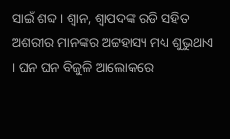ସାଇଁ ଶବ୍ଦ । ଶ୍ୱାନ, ଶ୍ୱାପଦଙ୍କ ରଡି ସହିତ ଅଶରୀର ମାନଙ୍କର ଅଟ୍ଟହାସ୍ୟ ମଧ୍ୟ ଶୁଭୁଥାଏ । ଘନ ଘନ ବିଜୁଳି ଆଲୋକରେ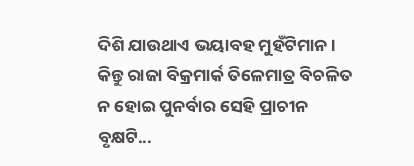ଦିଶି ଯାଉଥାଏ ଭୟାବହ ମୁହଁଟିମାନ ।                 କିନ୍ତୁ ରାଜା ବିକ୍ରମାର୍କ ତିଳେମାତ୍ର ବିଚଳିତ ନ ହୋଇ ପୁନର୍ବାର ସେହି ପ୍ରାଚୀନ ବୃକ୍ଷଟି...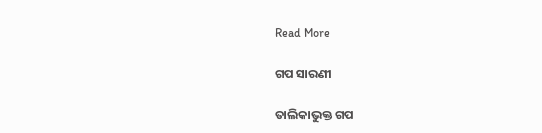Read More

ଗପ ସାରଣୀ

ତାଲିକାଭୁକ୍ତ ଗପ